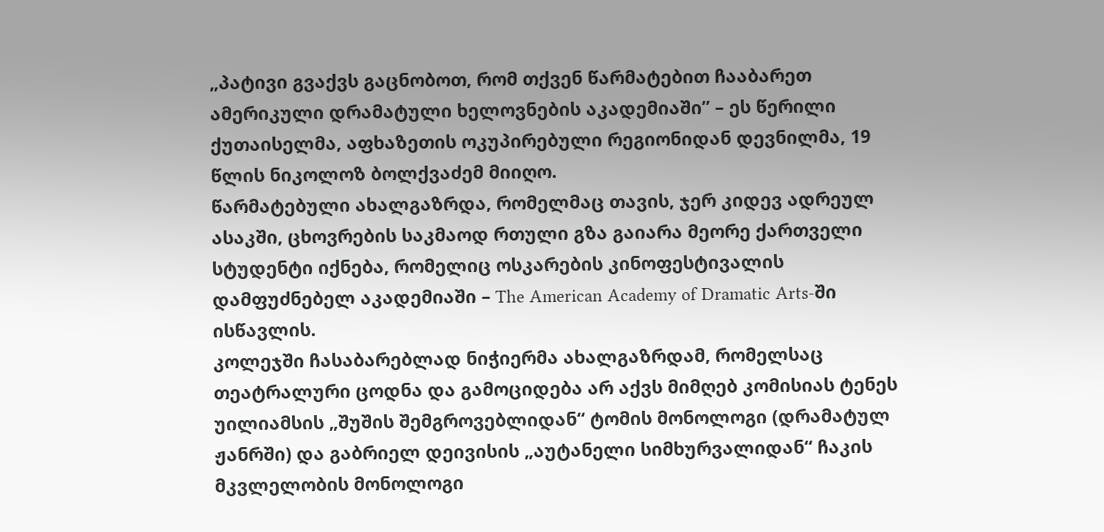„პატივი გვაქვს გაცნობოთ, რომ თქვენ წარმატებით ჩააბარეთ ამერიკული დრამატული ხელოვნების აკადემიაში” – ეს წერილი ქუთაისელმა, აფხაზეთის ოკუპირებული რეგიონიდან დევნილმა, 19 წლის ნიკოლოზ ბოლქვაძემ მიიღო.
წარმატებული ახალგაზრდა, რომელმაც თავის, ჯერ კიდევ ადრეულ ასაკში, ცხოვრების საკმაოდ რთული გზა გაიარა მეორე ქართველი სტუდენტი იქნება, რომელიც ოსკარების კინოფესტივალის დამფუძნებელ აკადემიაში – The American Academy of Dramatic Arts-ში ისწავლის.
კოლეჯში ჩასაბარებლად ნიჭიერმა ახალგაზრდამ, რომელსაც თეატრალური ცოდნა და გამოციდება არ აქვს მიმღებ კომისიას ტენეს უილიამსის „შუშის შემგროვებლიდან“ ტომის მონოლოგი (დრამატულ ჟანრში) და გაბრიელ დეივისის „აუტანელი სიმხურვალიდან“ ჩაკის მკვლელობის მონოლოგი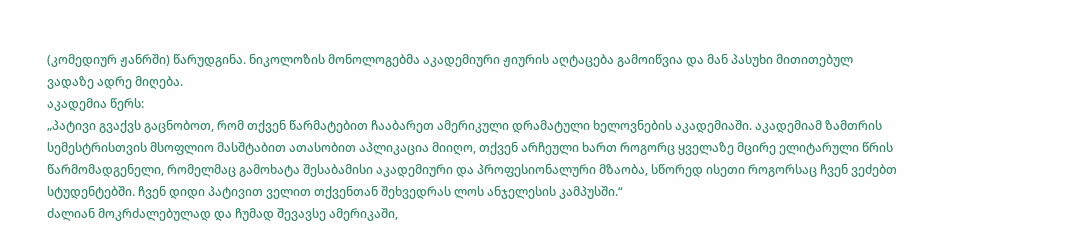(კომედიურ ჟანრში) წარუდგინა. ნიკოლოზის მონოლოგებმა აკადემიური ჟიურის აღტაცება გამოიწვია და მან პასუხი მითითებულ ვადაზე ადრე მიღება.
აკადემია წერს:
„პატივი გვაქვს გაცნობოთ, რომ თქვენ წარმატებით ჩააბარეთ ამერიკული დრამატული ხელოვნების აკადემიაში. აკადემიამ ზამთრის სემესტრისთვის მსოფლიო მასშტაბით ათასობით აპლიკაცია მიიღო, თქვენ არჩეული ხართ როგორც ყველაზე მცირე ელიტარული წრის წარმომადგენელი, რომელმაც გამოხატა შესაბამისი აკადემიური და პროფესიონალური მზაობა, სწორედ ისეთი როგორსაც ჩვენ ვეძებთ სტუდენტებში. ჩვენ დიდი პატივით ველით თქვენთან შეხვედრას ლოს ანჯელესის კამპუსში.“
ძალიან მოკრძალებულად და ჩუმად შევავსე ამერიკაში,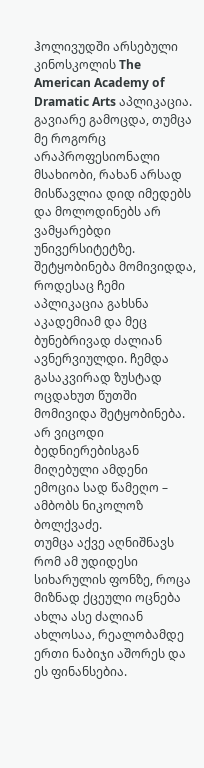ჰოლივუდში არსებული კინოსკოლის The American Academy of Dramatic Arts აპლიკაცია. გავიარე გამოცდა, თუმცა მე როგორც არაპროფესიონალი მსახიობი, რახან არსად მისწავლია დიდ იმედებს და მოლოდინებს არ ვამყარებდი უნივერსიტეტზე. შეტყობინება მომივიდდა, როდესაც ჩემი აპლიკაცია გახსნა აკადემიამ და მეც ბუნებრივად ძალიან ავნერვიულდი. ჩემდა გასაკვირად ზუსტად ოცდახუთ წუთში მომივიდა შეტყობინება. არ ვიცოდი ბედნიერებისგან მიღებული ამდენი ემოცია სად წამეღო – ამბობს ნიკოლოზ ბოლქვაძე.
თუმცა აქვე აღნიშნავს რომ ამ უდიდესი სიხარულის ფონზე, როცა მიზნად ქცეული ოცნება ახლა ასე ძალიან ახლოსაა, რეალობამდე ერთი ნაბიჯი აშორეს და ეს ფინანსებია.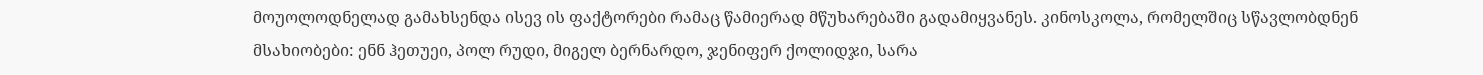მოუოლოდნელად გამახსენდა ისევ ის ფაქტორები რამაც წამიერად მწუხარებაში გადამიყვანეს. კინოსკოლა, რომელშიც სწავლობდნენ მსახიობები: ენნ ჰეთუეი, პოლ რუდი, მიგელ ბერნარდო, ჯენიფერ ქოლიდჯი, სარა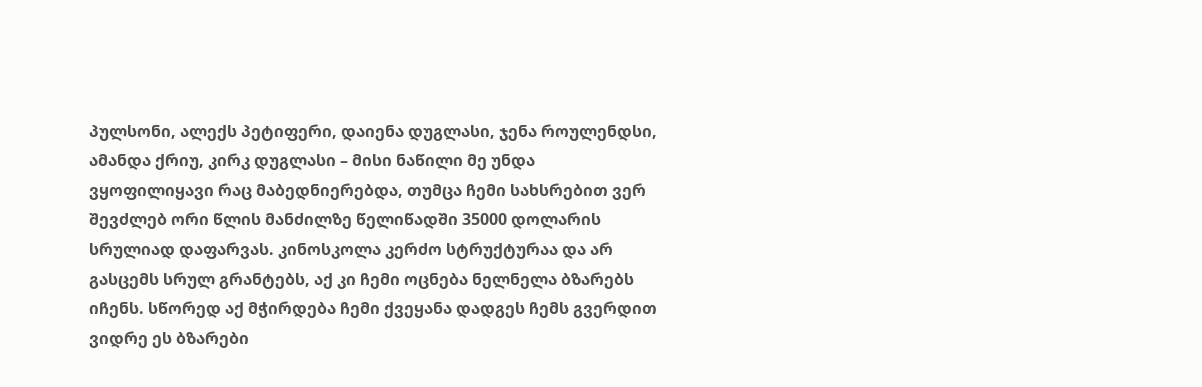პულსონი, ალექს პეტიფერი, დაიენა დუგლასი, ჯენა როულენდსი, ამანდა ქრიუ, კირკ დუგლასი – მისი ნაწილი მე უნდა ვყოფილიყავი რაც მაბედნიერებდა, თუმცა ჩემი სახსრებით ვერ შევძლებ ორი წლის მანძილზე წელიწადში 35000 დოლარის სრულიად დაფარვას. კინოსკოლა კერძო სტრუქტურაა და არ გასცემს სრულ გრანტებს, აქ კი ჩემი ოცნება ნელნელა ბზარებს იჩენს. სწორედ აქ მჭირდება ჩემი ქვეყანა დადგეს ჩემს გვერდით ვიდრე ეს ბზარები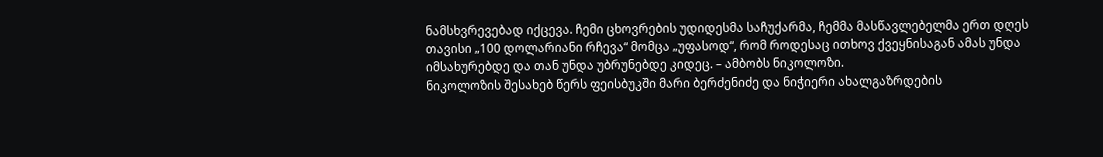ნამსხვრევებად იქცევა. ჩემი ცხოვრების უდიდესმა საჩუქარმა, ჩემმა მასწავლებელმა ერთ დღეს თავისი „100 დოლარიანი რჩევა“ მომცა „უფასოდ“, რომ როდესაც ითხოვ ქვეყნისაგან ამას უნდა იმსახურებდე და თან უნდა უბრუნებდე კიდეც. – ამბობს ნიკოლოზი.
ნიკოლოზის შესახებ წერს ფეისბუკში მარი ბერძენიძე და ნიჭიერი ახალგაზრდების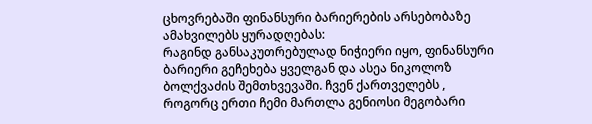ცხოვრებაში ფინანსური ბარიერების არსებობაზე ამახვილებს ყურადღებას:
რაგინდ განსაკუთრებულად ნიჭიერი იყო, ფინანსური ბარიერი გეჩეხება ყველგან და ასეა ნიკოლოზ ბოლქვაძის შემთხვევაში. ჩვენ ქართველებს , როგორც ერთი ჩემი მართლა გენიოსი მეგობარი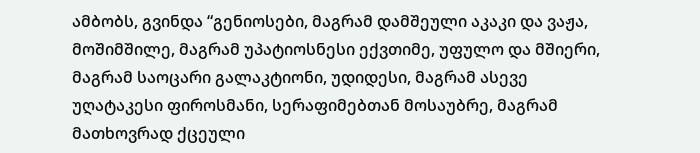ამბობს, გვინდა “გენიოსები, მაგრამ დამშეული აკაკი და ვაჟა, მოშიმშილე, მაგრამ უპატიოსნესი ექვთიმე, უფულო და მშიერი, მაგრამ საოცარი გალაკტიონი, უდიდესი, მაგრამ ასევე უღატაკესი ფიროსმანი, სერაფიმებთან მოსაუბრე, მაგრამ მათხოვრად ქცეული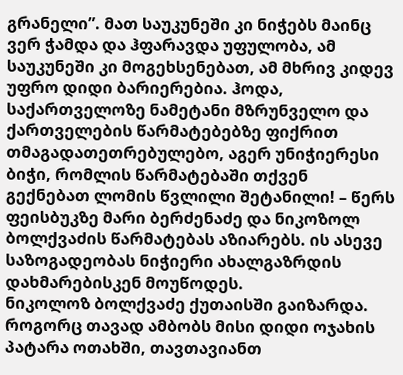გრანელი”. მათ საუკუნეში კი ნიჭებს მაინც ვერ ჭამდა და ჰფარავდა უფულობა, ამ საუკუნეში კი მოგეხსენებათ, ამ მხრივ კიდევ უფრო დიდი ბარიერებია. ჰოდა, საქართველოზე ნამეტანი მზრუნველო და ქართველების წარმატებებზე ფიქრით თმაგადათეთრებულებო, აგერ უნიჭიერესი ბიჭი, რომლის წარმატებაში თქვენ გექნებათ ლომის წვლილი შეტანილი! – წერს ფეისბუკზე მარი ბერძენაძე და ნიკოზოლ ბოლქვაძის წარმატებას აზიარებს. ის ასევე საზოგადეობას ნიჭიერი ახალგაზრდის დახმარებისკენ მოუწოდეს.
ნიკოლოზ ბოლქვაძე ქუთაისში გაიზარდა. როგორც თავად ამბობს მისი დიდი ოჯახის პატარა ოთახში, თავთავიანთ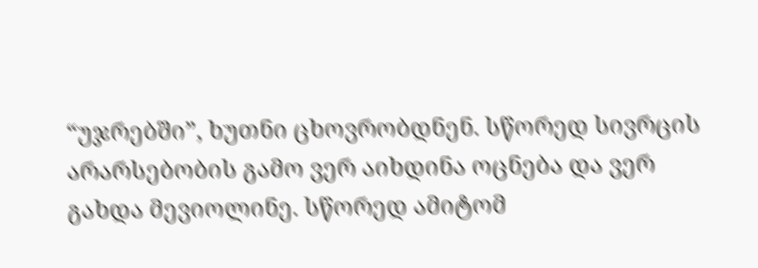“უჯრებში”, ხუთნი ცხოვრობდნენ. სწორედ სივრცის არარსებობის გამო ვერ აიხდინა ოცნება და ვერ გახდა მევიოლინე. სწორედ ამიტომ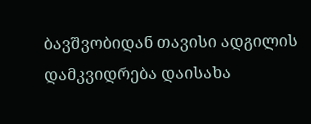ბავშვობიდან თავისი ადგილის დამკვიდრება დაისახა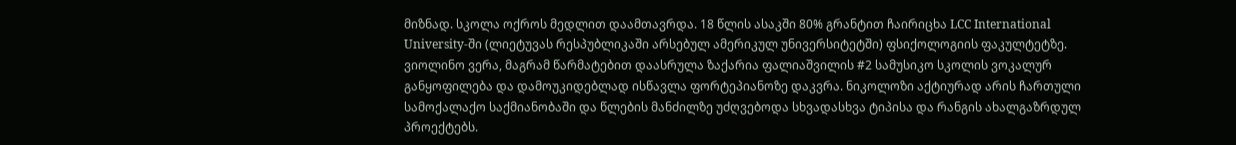მიზნად. სკოლა ოქროს მედლით დაამთავრდა. 18 წლის ასაკში 80% გრანტით ჩაირიცხა LCC International University-ში (ლიეტუვას რესპუბლიკაში არსებულ ამერიკულ უნივერსიტეტში) ფსიქოლოგიის ფაკულტეტზე. ვიოლინო ვერა, მაგრამ წარმატებით დაასრულა ზაქარია ფალიაშვილის #2 სამუსიკო სკოლის ვოკალურ განყოფილება და დამოუკიდებლად ისწავლა ფორტეპიანოზე დაკვრა. ნიკოლოზი აქტიურად არის ჩართული სამოქალაქო საქმიანობაში და წლების მანძილზე უძღვებოდა სხვადასხვა ტიპისა და რანგის ახალგაზრდულ პროექტებს.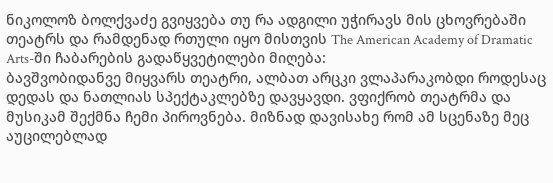ნიკოლოზ ბოლქვაძე გვიყვება თუ რა ადგილი უჭირავს მის ცხოვრებაში თეატრს და რამდენად რთული იყო მისთვის The American Academy of Dramatic Arts-ში ჩაბარების გადაწყვეტილები მიღება:
ბავშვობიდანვე მიყვარს თეატრი, ალბათ არცკი ვლაპარაკობდი როდესაც დედას და ნათლიას სპექტაკლებზე დავყავდი. ვფიქრობ თეატრმა და მუსიკამ შექმნა ჩემი პიროვნება. მიზნად დავისახე რომ ამ სცენაზე მეც აუცილებლად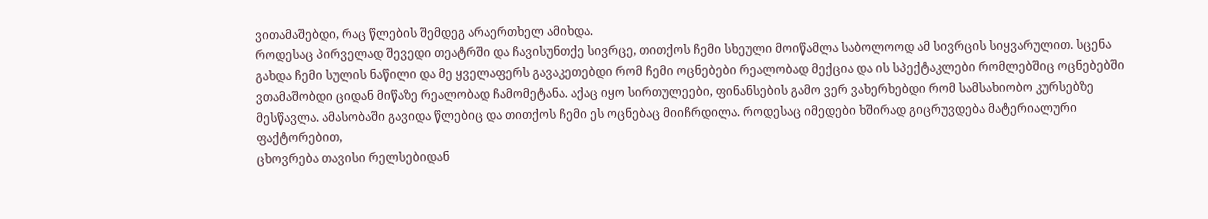ვითამაშებდი, რაც წლების შემდეგ არაერთხელ ამიხდა.
როდესაც პირველად შევედი თეატრში და ჩავისუნთქე სივრცე, თითქოს ჩემი სხეული მოიწამლა საბოლოოდ ამ სივრცის სიყვარულით. სცენა გახდა ჩემი სულის ნაწილი და მე ყველაფერს გავაკეთებდი რომ ჩემი ოცნებები რეალობად მექცია და ის სპექტაკლები რომლებშიც ოცნებებში ვთამაშობდი ციდან მიწაზე რეალობად ჩამომეტანა. აქაც იყო სირთულეები, ფინანსების გამო ვერ ვახერხებდი რომ სამსახიობო კურსებზე მესწავლა. ამასობაში გავიდა წლებიც და თითქოს ჩემი ეს ოცნებაც მიიჩრდილა. როდესაც იმედები ხშირად გიცრუვდება მატერიალური ფაქტორებით,
ცხოვრება თავისი რელსებიდან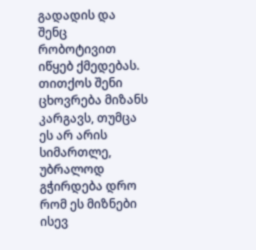გადადის და შენც რობოტივით იწყებ ქმედებას. თითქოს შენი ცხოვრება მიზანს კარგავს, თუმცა ეს არ არის სიმართლე, უბრალოდ გჭირდება დრო რომ ეს მიზნები ისევ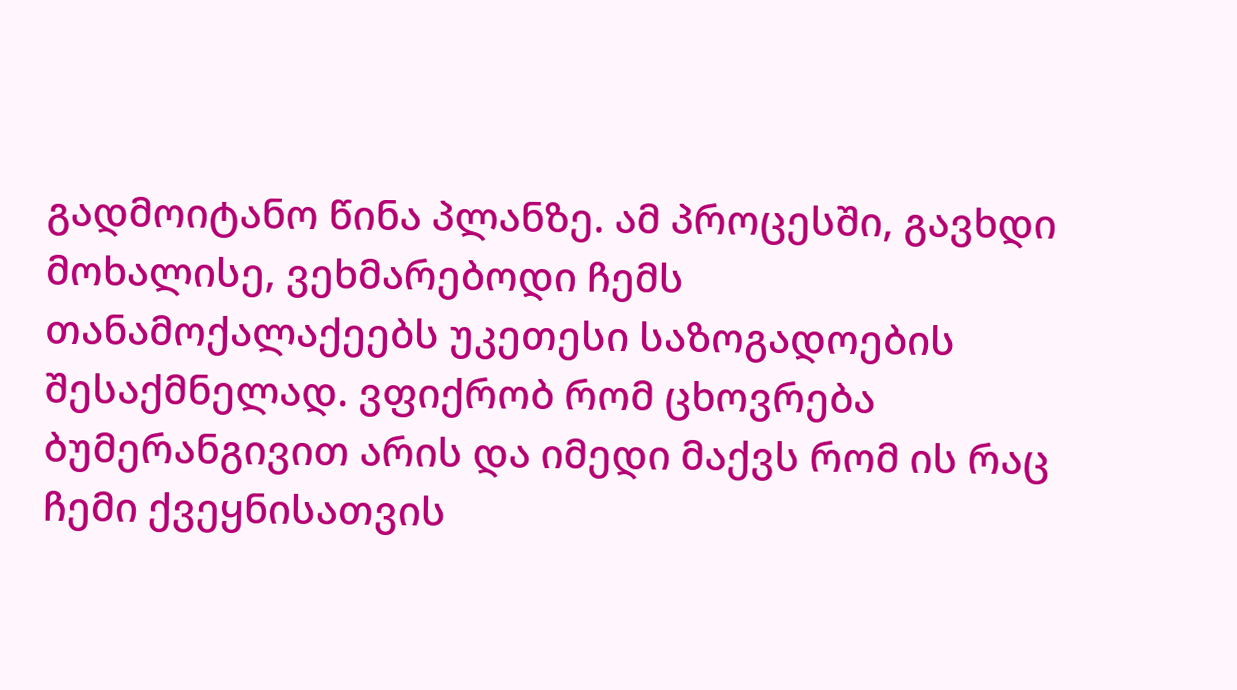გადმოიტანო წინა პლანზე. ამ პროცესში, გავხდი მოხალისე, ვეხმარებოდი ჩემს თანამოქალაქეებს უკეთესი საზოგადოების შესაქმნელად. ვფიქრობ რომ ცხოვრება ბუმერანგივით არის და იმედი მაქვს რომ ის რაც ჩემი ქვეყნისათვის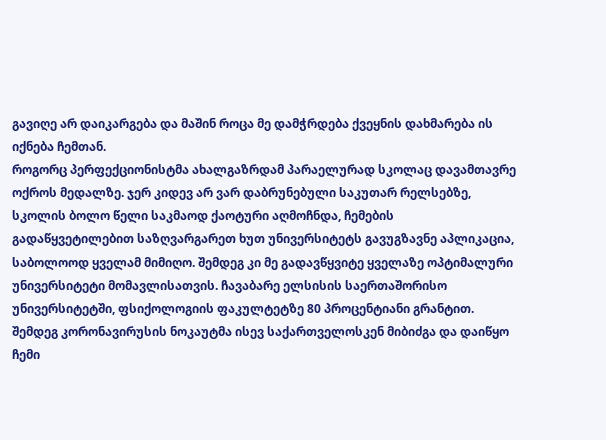გავიღე არ დაიკარგება და მაშინ როცა მე დამჭრდება ქვეყნის დახმარება ის იქნება ჩემთან.
როგორც პერფექციონისტმა ახალგაზრდამ პარაელურად სკოლაც დავამთავრე ოქროს მედალზე. ჯერ კიდევ არ ვარ დაბრუნებული საკუთარ რელსებზე, სკოლის ბოლო წელი საკმაოდ ქაოტური აღმოჩნდა, ჩემების გადაწყვეტილებით საზღვარგარეთ ხუთ უნივერსიტეტს გავუგზავნე აპლიკაცია, საბოლოოდ ყველამ მიმიღო. შემდეგ კი მე გადავწყვიტე ყველაზე ოპტიმალური უნივერსიტეტი მომავლისათვის. ჩავაბარე ელსისის საერთაშორისო უნივერსიტეტში, ფსიქოლოგიის ფაკულტეტზე 80 პროცენტიანი გრანტით. შემდეგ კორონავირუსის ნოკაუტმა ისევ საქართველოსკენ მიბიძგა და დაიწყო ჩემი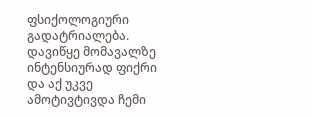ფსიქოლოგიური გადატრიალება. დავიწყე მომავალზე ინტენსიურად ფიქრი და აქ უკვე ამოტივტივდა ჩემი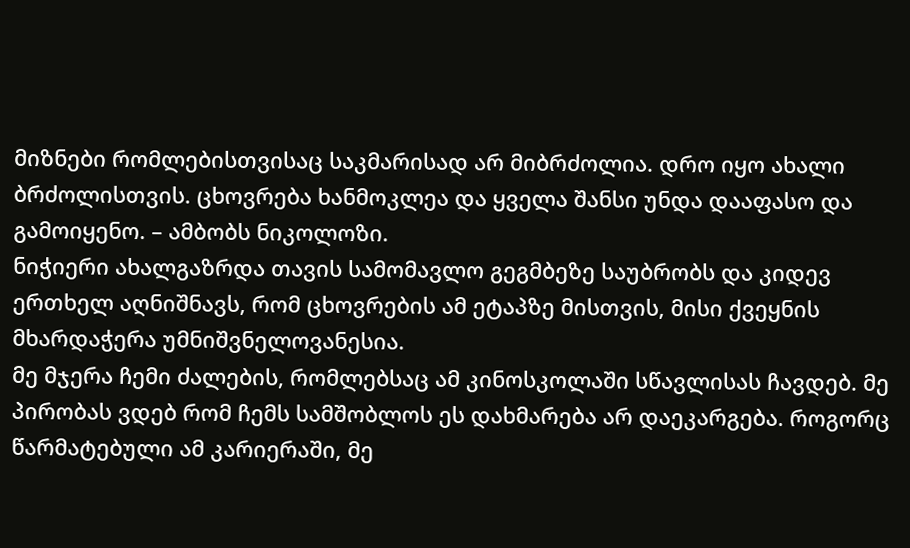მიზნები რომლებისთვისაც საკმარისად არ მიბრძოლია. დრო იყო ახალი ბრძოლისთვის. ცხოვრება ხანმოკლეა და ყველა შანსი უნდა დააფასო და გამოიყენო. – ამბობს ნიკოლოზი.
ნიჭიერი ახალგაზრდა თავის სამომავლო გეგმბეზე საუბრობს და კიდევ ერთხელ აღნიშნავს, რომ ცხოვრების ამ ეტაპზე მისთვის, მისი ქვეყნის მხარდაჭერა უმნიშვნელოვანესია.
მე მჯერა ჩემი ძალების, რომლებსაც ამ კინოსკოლაში სწავლისას ჩავდებ. მე პირობას ვდებ რომ ჩემს სამშობლოს ეს დახმარება არ დაეკარგება. როგორც წარმატებული ამ კარიერაში, მე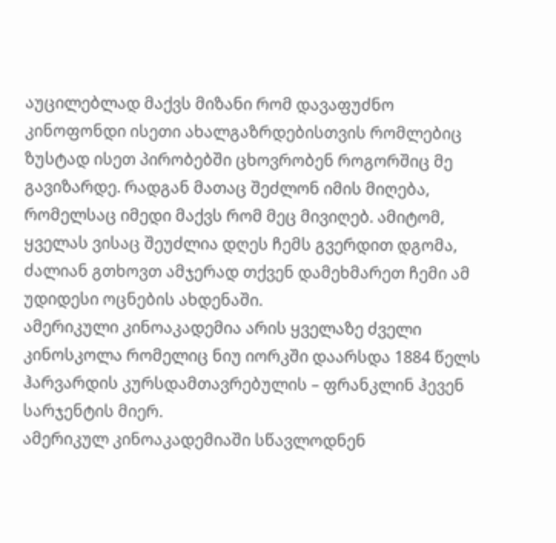აუცილებლად მაქვს მიზანი რომ დავაფუძნო კინოფონდი ისეთი ახალგაზრდებისთვის რომლებიც ზუსტად ისეთ პირობებში ცხოვრობენ როგორშიც მე გავიზარდე. რადგან მათაც შეძლონ იმის მიღება, რომელსაც იმედი მაქვს რომ მეც მივიღებ. ამიტომ, ყველას ვისაც შეუძლია დღეს ჩემს გვერდით დგომა, ძალიან გთხოვთ ამჯერად თქვენ დამეხმარეთ ჩემი ამ უდიდესი ოცნების ახდენაში.
ამერიკული კინოაკადემია არის ყველაზე ძველი კინოსკოლა რომელიც ნიუ იორკში დაარსდა 1884 წელს ჰარვარდის კურსდამთავრებულის – ფრანკლინ ჰევენ სარჯენტის მიერ.
ამერიკულ კინოაკადემიაში სწავლოდნენ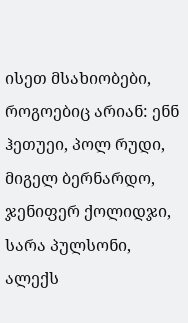ისეთ მსახიობები, როგოებიც არიან: ენნ ჰეთუეი, პოლ რუდი, მიგელ ბერნარდო, ჯენიფერ ქოლიდჯი, სარა პულსონი, ალექს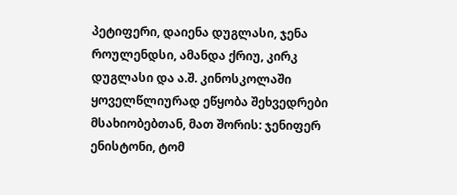პეტიფერი, დაიენა დუგლასი, ჯენა როულენდსი, ამანდა ქრიუ, კირკ დუგლასი და ა.შ. კინოსკოლაში ყოველწლიურად ეწყობა შეხვედრები მსახიობებთან, მათ შორის: ჯენიფერ ენისტონი, ტომ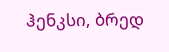ჰენკსი, ბრედ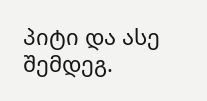პიტი და ასე შემდეგ.